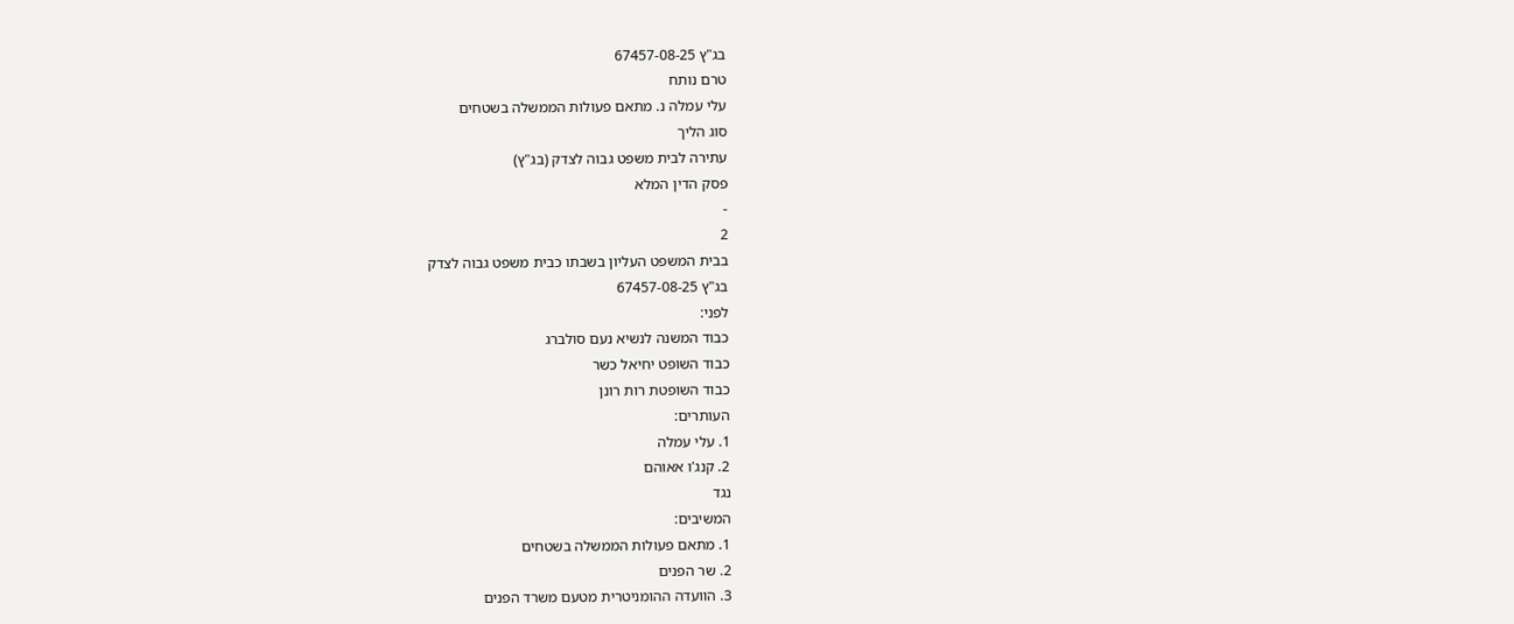בג"ץ 67457-08-25
טרם נותח
עלי עמלה נ. מתאם פעולות הממשלה בשטחים
סוג הליך
עתירה לבית משפט גבוה לצדק (בג"ץ)
פסק הדין המלא
-
2
בבית המשפט העליון בשבתו כבית משפט גבוה לצדק
בג"ץ 67457-08-25
לפני:
כבוד המשנה לנשיא נעם סולברג
כבוד השופט יחיאל כשר
כבוד השופטת רות רונן
העותרים:
1. עלי עמלה
2. קנג'ו אאוהם
נגד
המשיבים:
1. מתאם פעולות הממשלה בשטחים
2. שר הפנים
3. הוועדה ההומניטרית מטעם משרד הפנים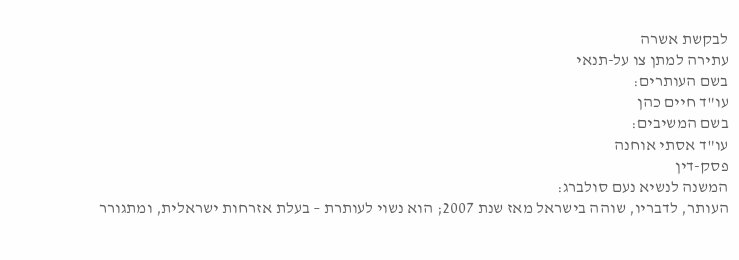לבקשת אשרה
עתירה למתן צו על-תנאי
בשם העותרים:
עו"ד חיים כהן
בשם המשיבים:
עו"ד אסתי אוחנה
פסק-דין
המשנה לנשיא נעם סולברג:
העותר, לדבריו, שוהה בישראל מאז שנת 2007; הוא נשוי לעותרת – בעלת אזרחות ישראלית, ומתגורר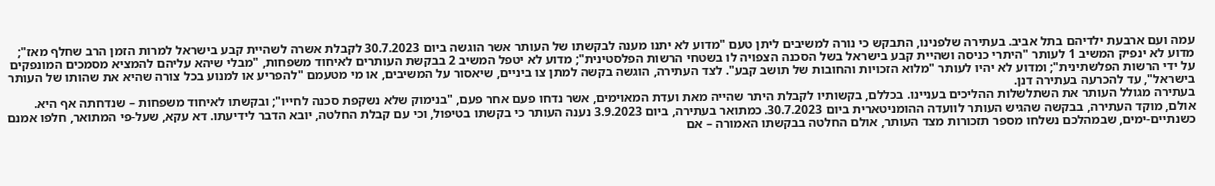עמה ועם ארבעת ילדיהם בתל אביב. בעתירה שלפנינו, התבקש כי נורה למשיבים ליתן טעם "מדוע לא יתנו מענה לבקשתו של העותר אשר הוגשה ביום 30.7.2023 לקבלת אשרה לשהיית קבע בישראל למרות הזמן הרב שחלף מאז"; מדוע לא ינפיק המשיב 1 לעותר "היתרי כניסה ושהיית קבע בישראל בשל הסכנה הצפויה לו בשטחי הרשות הפלסטינית"; מדוע לא יטפל המשיב 2 בבקשת העותרים לאיחוד משפחות, "מבלי שיהא עליהם להמציא מסמכים המונפקים על ידי הרשות הפלשתינית"; ומדוע לא יהיו לעותר "מלוא הזכויות והחובות של תושב קבע". לצד העתירה, הוגשה בקשה למתן צו ביניים, שיאסור על המשיבים, או מי מטעמם "להפריע או למנוע בכל צורה שהיא את שהותו של העותר בישראל", עד להכרעה בעתירה דנן.
בעתירה מגולל העותר את השתלשלות ההליכים בעניינו. בכללם, בקשותיו לקבלת היתר שהייה מאת ועדת המאוימים, אשר נדחו פעם אחר פעם, "בנימוק שלא נשקפת סכנה לחייו"; ובקשתו לאיחוד משפחות – שנדחתה אף היא. אולם, מוקד העתירה, בבקשה שהגיש העותר לוועדה ההומניטארית ביום 30.7.2023. כמתואר בעתירה, ביום 3.9.2023 נענה העותר כי בקשתו בטיפול, וכי עם קבלת החלטה, יובא הדבר לידיעתו. דא עקא, שעל-פי המתואר, חלפו אמנם כשנתיים-ימים, שבמהלכם נשלחו מספר תזכורות מצד העותר, אולם החלטה בבקשתו האמורה – אם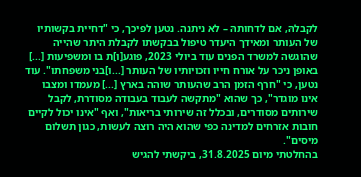לקבלהּ, אם לדחותהּ – לא ניתנה. נטען לפיכך, כי "דחיית בקשותיו של העותר ומאידך היעדר טיפול בבקשתו לקבלת היתר שהייה שהוגשה למשרד הפנים עוד ביולי 2023, פוגע[ו]ת בו ומשפיעות [...] באופן ניכר על אורח חייו וזכויותיו של העותר [...ו]בני משפחתו". עוד נטען, כי "חרף הזמן הרב שהעותר שוהה בארץ [...] מעמדו ומצבו אינו מוגדר", כך שהוא "מתקשה לעבוד בעבודה מסודרת, לקבל שירותים מסודרים, ובכלל זה שירותי בריאות", ואף "אינו יכול לקיים חובות אזרחים למדינה כפי שהוא היה רוצה לעשות, כגון תשלום מיסים".
בהחלטתי מיום 31.8.2025, ביקשתי להגיש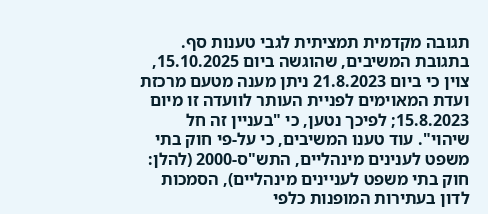תגובה מקדמית תמציתית לגבי טענות סף. בתגובת המשיבים, שהוגשה ביום 15.10.2025, צוין כי ביום 21.8.2023 ניתן מענה מטעם מרכזת ועדת המאוימים לפניית העותר לוועדה זו מיום 15.8.2023; לפיכך נטען, כי "בעניין זה חל שיהוי". עוד טענו המשיבים, כי על-פי חוק בתי משפט לענינים מינהליים, התש"ס-2000 (להלן: חוק בתי משפט לעניינים מינהליים), הסמכות לדון בעתירות המופנות כלפי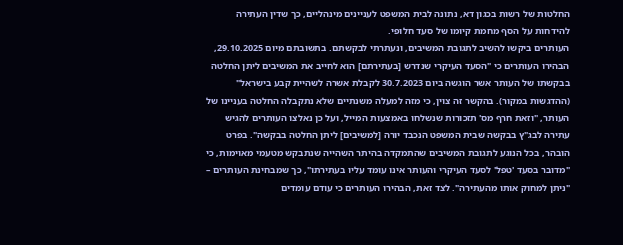החלטות של רשות בכגון דא, נתונה לבית המשפט לעניינים מינהליים, כך שדין העתירה להידחות על הסף מחמת קיומו של סעד חלופי.
העותרים ביקשו להשיב לתגובת המשיבים, ונעתרתי לבקשתם. בתשובתם מיום 29.10.2025, הבהירו העותרים כי "הסעד העיקרי שנדרש [בעתירתם] הוא לחייב את המשיבים ליתן החלטה בבקשתו של העותר אשר הוגשה ביום 30.7.2023 לקבלת אשרה לשהיית קבע בישראל" (ההדגשות במקור). בהקשר זה צוין, כי מזה למעלה משנתיים שלא נתקבלה החלטה בעניינו של העותר, "וזאת חרף מס' תזכורות שנשלחו באמצעות המייל, ועל כן נאלצו העותרים להגיש עתירה לבג"ץ בבקשה שבית המשפט הנכבד יורה [למשיבים] ליתן החלטה בבקשה". בפרט הובהר, בכל הנוגע לתגובת המשיבים שהתמקדה בהיתר השהייה שנתבקש מטעמי מאוימות, כי "מדובר בסעד 'טפל' לסעד העיקרי והעותר אינו עומד עליו בעתירתו", כך שמבחינת העותרים – "ניתן למחוק אותו מהעתירה". לצד זאת, הבהירו העותרים כי עודם עומדים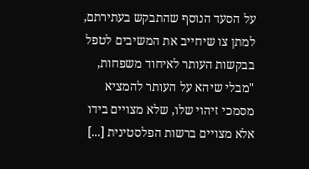על הסעד הנוסף שהתבקש בעתירתם, למתן צו שיחייב את המשיבים לטפל בבקשות העותר לאיחוד משפחות, "מבלי שיהא על העותר להמציא מסמכי זיהוי שלו, שלא מצויים בידו אלא מצויים ברשות הפלסטינית [...]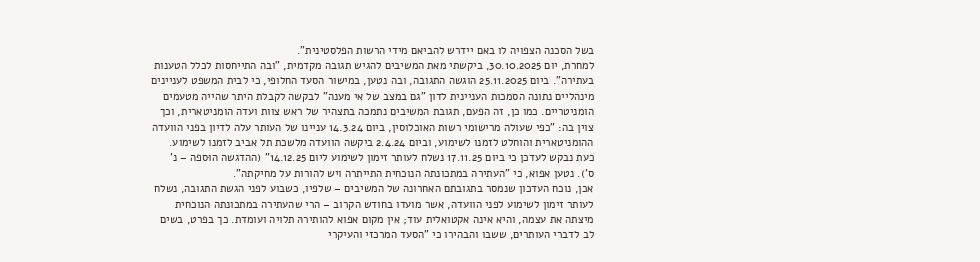בשל הסכנה הצפויה לו באם יידרש להביאם מידי הרשות הפלסטינית".
למחרת, יום 30.10.2025, ביקשתי מאת המשיבים להגיש תגובה מקדמית, "ובה התייחסות לכלל הטענות בעתירה". ביום 25.11.2025 הוגשה התגובה, ובה נטען, במישור הסעד החלופי, כי לבית המשפט לעניינים מינהליים נתונה הסמכות העניינית לדון "גם במצב של אי מענה" לבקשה לקבלת היתר שהייה מטעמים הומניטריים. כמו כן, זה הפעם, תגובת המשיבים נתמכה בתצהיר של ראש צוות ועדה הומניטארית, וכך צוין בה: "כפי שעולה מרישומי רשות האוכלוסין, ביום 14.3.24 עניינו של העותר עלה לדיון בפני הוועדה ההומניטארית והוחלט לזמנו לשימוע, וביום 2.4.24 ביקשה הוועדה מלשכת תל אביב לזמנו לשימוע. כעת נבקש לעדכן כי ביום 17.11.25 נשלח לעותר זימון לשימוע ליום 14.12.25" (ההדגשה הוּספה – נ' ס'). נטען אפוא, כי "העתירה במתכונתה הנוכחית התייתרה ויש להורות על מחיקתה".
אכן, נוכח העדכון שנמסר בתגובתם האחרונה של המשיבים – שלפיו, כשבוע לפני הגשת התגובה, נשלח לעותר זימון לשימוע לפני הוועדה, אשר מועדו בחודש הקרוב – הרי שהעתירה במתכונתה הנוכחית מיצתה את עצמה, והיא אינה אקטואלית עוד; אין מקום אפוא להותירהּ תלויה ועומדת. כך בפרט, בשים לב לדברי העותרים, ששבו והבהירו כי "הסעד המרכזי והעיקרי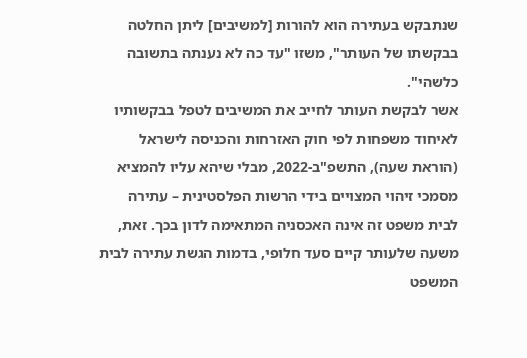שנתבקש בעתירה הוא להורות [למשיבים] ליתן החלטה בבקשתו של העותר", משזו "עד כה לא נענתה בתשובה כלשהי".
אשר לבקשת העותר לחייב את המשיבים לטפל בבקשותיו לאיחוד משפחות לפי חוק האזרחות והכניסה לישראל (הוראת שעה), התשפ"ב-2022, מבלי שיהא עליו להמציא מסמכי זיהוי המצויים בידי הרשות הפלסטינית – עתירה לבית משפט זה אינה האכסניה המתאימה לדון בכך. זאת, משעה שלעותר קיים סעד חלופי, בדמות הגשת עתירה לבית המשפט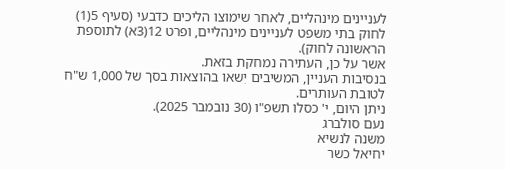לעניינים מינהליים, לאחר שימוצו הליכים כדבעי (סעיף 5(1) לחוק בתי משפט לעניינים מינהליים, ופרט 12(3א) לתוספת הראשונה לחוק).
אשר על כן, העתירה נמחקת בזאת.
בנסיבות העניין, המשיבים יִשאו בהוצאות בסך של 1,000 ש"ח לטובת העותרים.
ניתן היום, י' כסלו תשפ"ו (30 נובמבר 2025).
נעם סולברג
משנה לנשיא
יחיאל כשר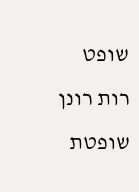שופט
רות רונן
שופטת